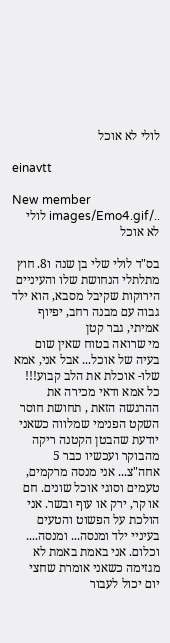לולי לא אוכל

einavtt

New member
../images/Emo4.gif לולי לא אוכל

בס"ד לולי שלי בן שנה ו8. חוץ מתלתלי הנחושת שלו והעיניים הירוקות שקיבל מסבא, הוא ילד גבוה עם מבנה רחב, יפיוף אמיתי, גבר קטן
מי שרואה בטוח שאין שום בעיה של אוכל... אבל אני, אמא שלו- אוכלת את הלב קבוע!!! כל אמא ודאי מכירה את ההרגשה הזאת , תחושת חוסר השקט הפנימי שמלווה כשאני יודעת שהבטן הקטנה ריקה מהבוקר ועכשיו כבר 5 אחה"צ... אני מנסה מרקמים, טעמים וסוגי אוכל שונים. חם או קר, ירק או עוף ובשר. אני הולכת על הפשוט והטעים בעיניי ילד ומנסה... ומנסה.... וכלום. אני באמת באמת לא מגזימה כשאני אומרת שחצי יום יכול לעבור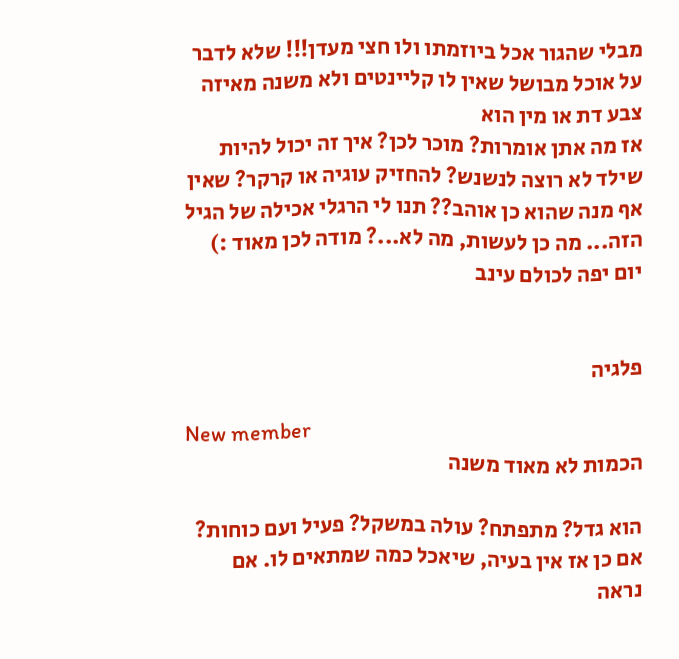מבלי שהגור אכל ביוזמתו ולו חצי מעדן!!! שלא לדבר על אוכל מבושל שאין לו קליינטים ולא משנה מאיזה צבע דת או מין הוא
אז מה אתן אומרות? מוכר לכן? איך זה יכול להיות שילד לא רוצה לנשנש? להחזיק עוגיה או קרקר? שאין אף מנה שהוא כן אוהב?? תנו לי הרגלי אכילה של הגיל הזה... מה כן לעשות, מה לא...? מודה לכן מאוד :) יום יפה לכולם עינב


פלגיה

New member
הכמות לא מאוד משנה

הוא גדל? מתפתח? עולה במשקל? פעיל ועם כוחות? אם כן אז אין בעיה, שיאכל כמה שמתאים לו. אם נראה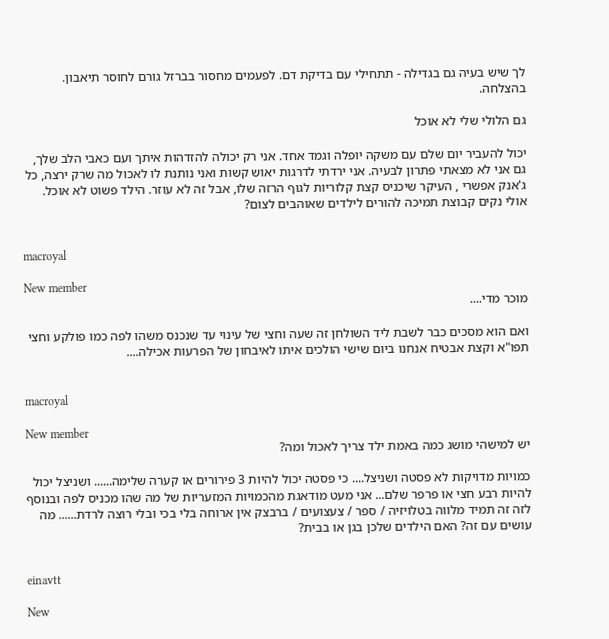לך שיש בעיה גם בגדילה - תתחילי עם בדיקת דם. לפעמים מחסור בברזל גורם לחוסר תיאבון. בהצלחה.

גם הלולי שלי לא אוכל

יכול להעביר יום שלם עם משקה יופלה וגמד אחד. אני רק יכולה להזדהות איתך ועם כאבי הלב שלך, גם אני לא מצאתי פתרון לבעיה. אני ירדתי לדרגות יאוש קשות ואני נותנת לו לאכול מה שרק ירצה, כל ג'אנק אפשרי , העיקר שיכניס קצת קלוריות לגוף הרזה שלו, אבל זה לא עוזר. הילד פשוט לא אוכל. אולי נקים קבוצת תמיכה להורים לילדים שאוהבים לצום?


macroyal

New member
מוכר מדי....

ואם הוא מסכים כבר לשבת ליד השולחן זה שעה וחצי של עינוי עד שנכנס משהו לפה כמו פולקע וחצי תפו"א וקצת אבטיח אנחנו ביום שישי הולכים איתו לאיבחון של הפרעות אכילה....


macroyal

New member
יש למישהי מושג כמה באמת ילד צריך לאכול ומה?

כמויות מדויקות לא פסטה ושניצל.... כי פסטה יכול להיות 3 פירורים או קערה שלימה...... ושניצל יכול להיות רבע חצי או פרפר שלם... אני מעט מודאגת מהכמויות המזעריות של מה שהו מכניס לפה ובנוסף לזה זה תמיד מלווה בטלויזיה / ספר / צעצועים / ברבצק אין ארוחה בלי בכי ובלי רוצה לרדת...... מה עושים עם זה? האם הילדים שלכן בגן או בבית?


einavtt

New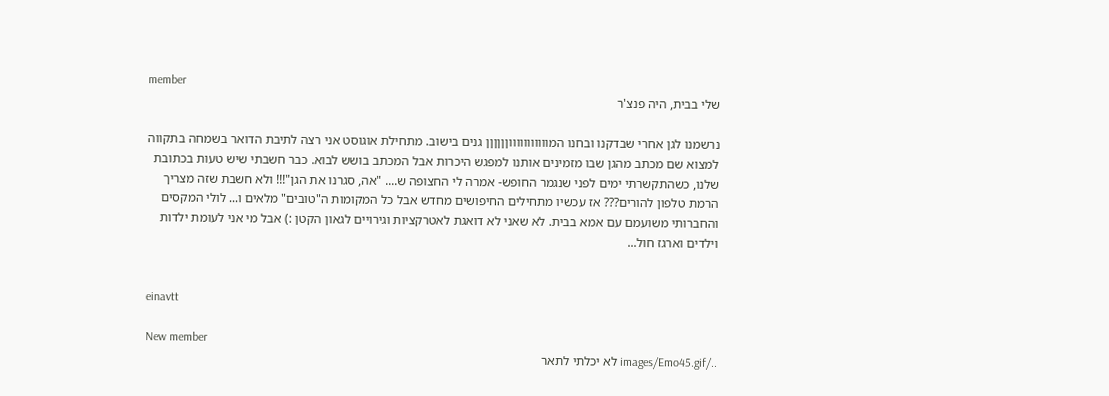member
שלי בבית, היה פנצ'ר

נרשמנו לגן אחרי שבדקנו ובחנו המוווווווווווןןןןןן גנים בישוב. מתחילת אוגוסט אני רצה לתיבת הדואר בשמחה בתקווה למצוא שם מכתב מהגן שבו מזמינים אותנו למפגש היכרות אבל המכתב בושש לבוא. כבר חשבתי שיש טעות בכתובת שלנו, כשהתקשרתי ימים לפני שנגמר החופש- אמרה לי החצופה ש.... "אה, סגרנו את הגן"!!! ולא חשבת שזה מצריך הרמת טלפון להורים??? אז עכשיו מתחילים החיפושים מחדש אבל כל המקומות ה"טובים" מלאים ו... לולי המקסים והחברותי משועמם עם אמא בבית. לא שאני לא דואגת לאטרקציות וגירויים לגאון הקטן :) אבל מי אני לעומת ילדות וילדים וארגז חול...


einavtt

New member
../images/Emo45.gif לא יכלתי לתאר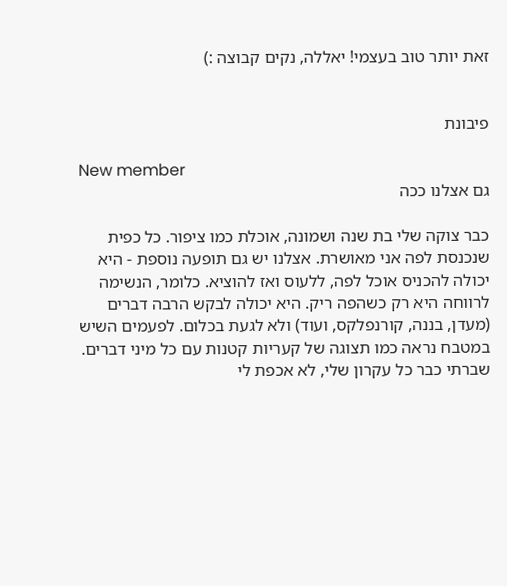זאת יותר טוב בעצמי! יאללה, נקים קבוצה :)


פיבונת

New member
גם אצלנו ככה

כבר צוקה שלי בת שנה ושמונה, אוכלת כמו ציפור. כל כפית שנכנסת לפה אני מאושרת. אצלנו יש גם תופעה נוספת - היא יכולה להכניס אוכל לפה, ללעוס ואז להוציא. כלומר, הנשימה לרווחה היא רק כשהפה ריק. היא יכולה לבקש הרבה דברים (מעדן, בננה, קורנפלקס, ועוד) ולא לגעת בכלום. לפעמים השיש במטבח נראה כמו תצוגה של קעריות קטנות עם כל מיני דברים. שברתי כבר כל עקרון שלי, לא אכפת לי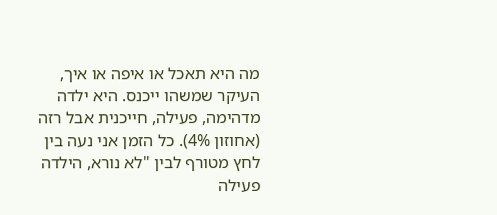מה היא תאכל או איפה או איך, העיקר שמשהו ייכנס. היא ילדה מדהימה, פעילה, חייכנית אבל רזה (אחוזון 4%). כל הזמן אני נעה בין לחץ מטורף לבין "לא נורא, הילדה פעילה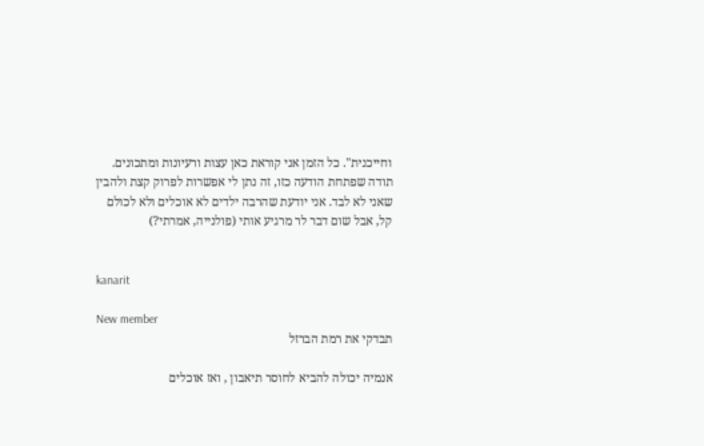וחייכנית". כל הזמן אני קוראת כאן עצות ורעיונות ומתכונים. תודה שפתחת הודעה כזו, זה נתן לי אפשרות לפרוק קצת ולהבין שאני לא לבד. אני יודעת שהרבה ילדים לא אוכלים ולא לכולם קל, אבל שום דבר לר מרגיע אותי (פולנייה, אמרתי?)


kanarit

New member
תבדקי את רמת הברזל

אנמיה יכולה להביא לחוסר תיאבון , ואז אוכלים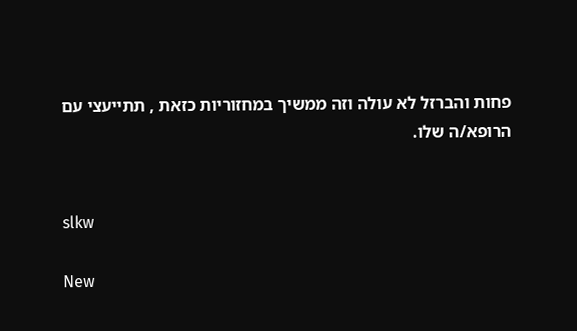פחות והברזל לא עולה וזה ממשיך במחזוריות כזאת , תתייעצי עם הרופא/ה שלו.


slkw

New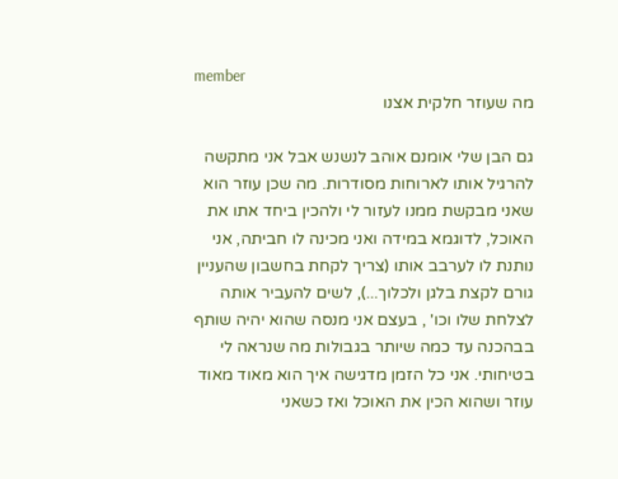member
מה שעוזר חלקית אצנו

גם הבן שלי אומנם אוהב לנשנש אבל אני מתקשה להרגיל אותו לארוחות מסודרות. מה שכן עוזר הוא שאני מבקשת ממנו לעזור לי ולהכין ביחד אתו את האוכל, לדוגמא במידה ואני מכינה לו חביתה, אני נותנת לו לערבב אותו (צריך לקחת בחשבון שהעניין גורם לקצת בלגן ולכלוך...), לשים להעביר אותה לצלחת שלו וכו' , בעצם אני מנסה שהוא יהיה שותף בבהכנה עד כמה שיותר בגבולות מה שנראה לי בטיחותי. אני כל הזמן מדגישה איך הוא מאוד מאוד עוזר ושהוא הכין את האוכל ואז כשאני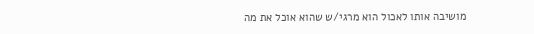מושיבה אותו לאכול הוא מרגי/ש שהוא אוכל את מה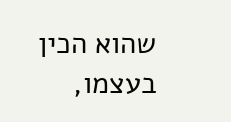שהוא הכין בעצמו,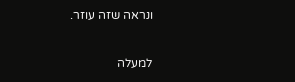ונראה שזה עוזר.

למעלה